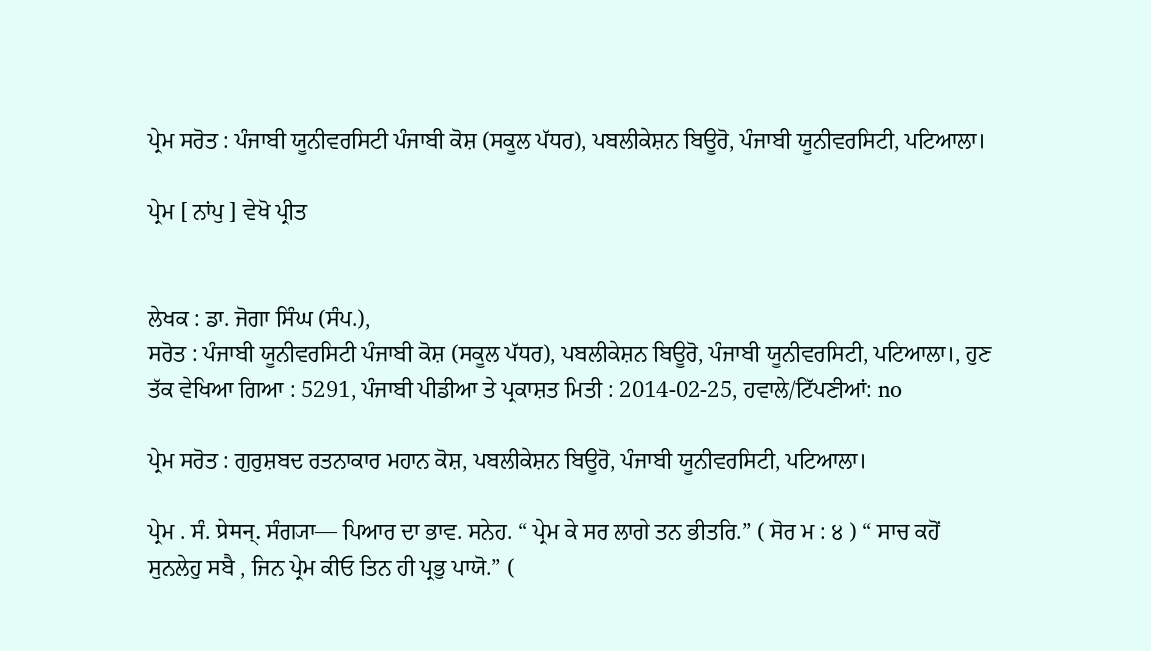ਪ੍ਰੇਮ ਸਰੋਤ : ਪੰਜਾਬੀ ਯੂਨੀਵਰਸਿਟੀ ਪੰਜਾਬੀ ਕੋਸ਼ (ਸਕੂਲ ਪੱਧਰ), ਪਬਲੀਕੇਸ਼ਨ ਬਿਊਰੋ, ਪੰਜਾਬੀ ਯੂਨੀਵਰਸਿਟੀ, ਪਟਿਆਲਾ।

ਪ੍ਰੇਮ [ ਨਾਂਪੁ ] ਵੇਖੋ ਪ੍ਰੀਤ


ਲੇਖਕ : ਡਾ. ਜੋਗਾ ਸਿੰਘ (ਸੰਪ.),
ਸਰੋਤ : ਪੰਜਾਬੀ ਯੂਨੀਵਰਸਿਟੀ ਪੰਜਾਬੀ ਕੋਸ਼ (ਸਕੂਲ ਪੱਧਰ), ਪਬਲੀਕੇਸ਼ਨ ਬਿਊਰੋ, ਪੰਜਾਬੀ ਯੂਨੀਵਰਸਿਟੀ, ਪਟਿਆਲਾ।, ਹੁਣ ਤੱਕ ਵੇਖਿਆ ਗਿਆ : 5291, ਪੰਜਾਬੀ ਪੀਡੀਆ ਤੇ ਪ੍ਰਕਾਸ਼ਤ ਮਿਤੀ : 2014-02-25, ਹਵਾਲੇ/ਟਿੱਪਣੀਆਂ: no

ਪ੍ਰੇਮ ਸਰੋਤ : ਗੁਰੁਸ਼ਬਦ ਰਤਨਾਕਾਰ ਮਹਾਨ ਕੋਸ਼, ਪਬਲੀਕੇਸ਼ਨ ਬਿਊਰੋ, ਪੰਜਾਬੀ ਯੂਨੀਵਰਸਿਟੀ, ਪਟਿਆਲਾ।

ਪ੍ਰੇਮ . ਸੰ. प्रेमन्. ਸੰਗ੍ਯਾ— ਪਿਆਰ ਦਾ ਭਾਵ. ਸਨੇਹ. “ ਪ੍ਰੇਮ ਕੇ ਸਰ ਲਾਗੇ ਤਨ ਭੀਤਰਿ.” ( ਸੋਰ ਮ : ੪ ) “ ਸਾਚ ਕਹੋਂ ਸੁਨਲੇਹੁ ਸਬੈ , ਜਿਨ ਪ੍ਰੇਮ ਕੀਓ ਤਿਨ ਹੀ ਪ੍ਰਭੁ ਪਾਯੋ.” (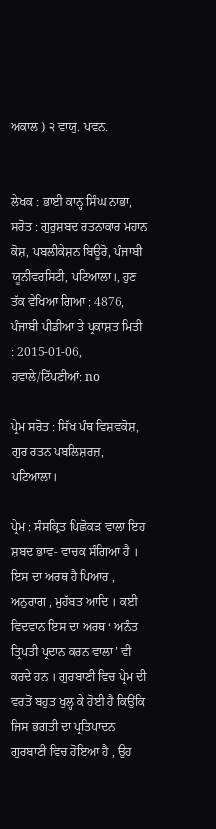ਅਕਾਲ ) ੨ ਵਾਯੁ. ਪਵਨ.


ਲੇਖਕ : ਭਾਈ ਕਾਨ੍ਹ ਸਿੰਘ ਨਾਭਾ,
ਸਰੋਤ : ਗੁਰੁਸ਼ਬਦ ਰਤਨਾਕਾਰ ਮਹਾਨ ਕੋਸ਼, ਪਬਲੀਕੇਸ਼ਨ ਬਿਊਰੋ, ਪੰਜਾਬੀ ਯੂਨੀਵਰਸਿਟੀ, ਪਟਿਆਲਾ।, ਹੁਣ ਤੱਕ ਵੇਖਿਆ ਗਿਆ : 4876, ਪੰਜਾਬੀ ਪੀਡੀਆ ਤੇ ਪ੍ਰਕਾਸ਼ਤ ਮਿਤੀ : 2015-01-06, ਹਵਾਲੇ/ਟਿੱਪਣੀਆਂ: no

ਪ੍ਰੇਮ ਸਰੋਤ : ਸਿੱਖ ਪੰਥ ਵਿਸ਼ਵਕੋਸ਼, ਗੁਰ ਰਤਨ ਪਬਲਿਸ਼ਰਜ਼, ਪਟਿਆਲਾ।

ਪ੍ਰੇਮ : ਸੰਸਕ੍ਰਿਤ ਪਿਛੋਕੜ ਵਾਲਾ ਇਹ ਸ਼ਬਦ ਭਾਵ- ਵਾਚਕ ਸੰਗਿਆ ਹੈ । ਇਸ ਦਾ ਅਰਥ ਹੈ ਪਿਆਰ , ਅਨੁਰਾਗ , ਮੁਹੱਬਤ ਆਦਿ । ਕਈ ਵਿਦਵਾਨ ਇਸ ਦਾ ਅਰਥ ‘ ਅਨੰਤ ਤ੍ਰਿਪਤੀ ਪ੍ਰਦਾਨ ਕਰਨ ਵਾਲਾ’ ਵੀ ਕਰਦੇ ਹਨ । ਗੁਰਬਾਣੀ ਵਿਚ ਪ੍ਰੇਮ ਦੀ ਵਰਤੋਂ ਬਹੁਤ ਖੁਲ੍ਹ ਕੇ ਹੋਈ ਹੈ ਕਿਉਂਕਿ ਜਿਸ ਭਗਤੀ ਦਾ ਪ੍ਰਤਿਪਾਦਨ ਗੁਰਬਾਣੀ ਵਿਚ ਹੋਇਆ ਹੈ , ਉਹ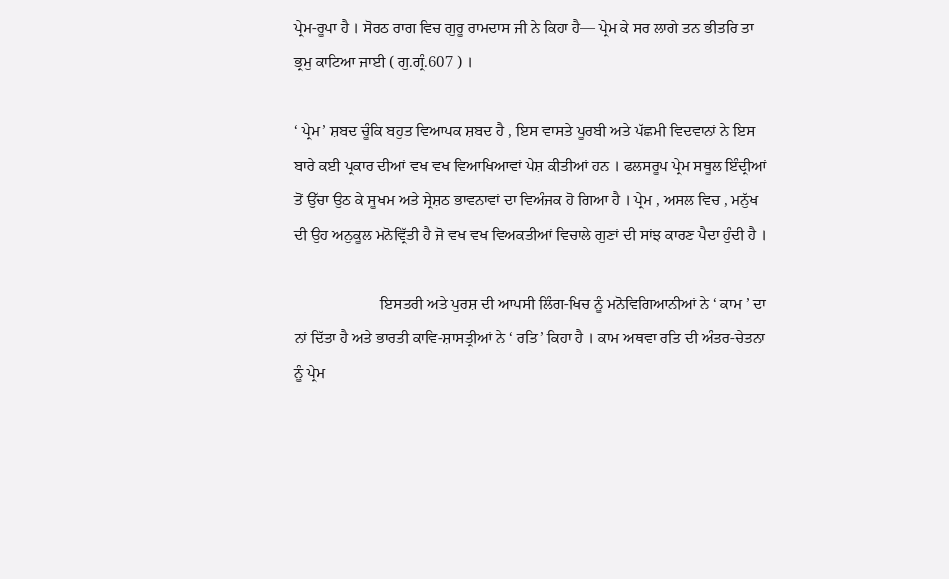ਪ੍ਰੇਮ-ਰੂਪਾ ਹੈ । ਸੋਰਠ ਰਾਗ ਵਿਚ ਗੁਰੂ ਰਾਮਦਾਸ ਜੀ ਨੇ ਕਿਹਾ ਹੈ— ਪ੍ਰੇਮ ਕੇ ਸਰ ਲਾਗੇ ਤਨ ਭੀਤਰਿ ਤਾ ਭ੍ਰਮੁ ਕਾਟਿਆ ਜਾਈ ( ਗੁ.ਗ੍ਰੰ.607 ) ।

‘ ਪ੍ਰੇਮ’ ਸ਼ਬਦ ਚੂੰਕਿ ਬਹੁਤ ਵਿਆਪਕ ਸ਼ਬਦ ਹੈ , ਇਸ ਵਾਸਤੇ ਪੂਰਬੀ ਅਤੇ ਪੱਛਮੀ ਵਿਦਵਾਨਾਂ ਨੇ ਇਸ ਬਾਰੇ ਕਈ ਪ੍ਰਕਾਰ ਦੀਆਂ ਵਖ ਵਖ ਵਿਆਖਿਆਵਾਂ ਪੇਸ਼ ਕੀਤੀਆਂ ਹਨ । ਫਲਸਰੂਪ ਪ੍ਰੇਮ ਸਥੂਲ ਇੰਦ੍ਰੀਆਂ ਤੋਂ ਉੱਚਾ ਉਠ ਕੇ ਸੂਖਮ ਅਤੇ ਸ੍ਰੇਸ਼ਠ ਭਾਵਨਾਵਾਂ ਦਾ ਵਿਅੰਜਕ ਹੋ ਗਿਆ ਹੈ । ਪ੍ਰੇਮ , ਅਸਲ ਵਿਚ , ਮਨੁੱਖ ਦੀ ਉਹ ਅਨੁਕੂਲ ਮਨੋਵ੍ਰਿੱਤੀ ਹੈ ਜੋ ਵਖ ਵਖ ਵਿਅਕਤੀਆਂ ਵਿਚਾਲੇ ਗੁਣਾਂ ਦੀ ਸਾਂਝ ਕਾਰਣ ਪੈਦਾ ਹੁੰਦੀ ਹੈ ।

                      ਇਸਤਰੀ ਅਤੇ ਪੁਰਸ਼ ਦੀ ਆਪਸੀ ਲਿੰਗ-ਖਿਚ ਨੂੰ ਮਨੋਵਿਗਿਆਨੀਆਂ ਨੇ ‘ ਕਾਮ ’ ਦਾ ਨਾਂ ਦਿੱਤਾ ਹੈ ਅਤੇ ਭਾਰਤੀ ਕਾਵਿ-ਸ਼ਾਸਤ੍ਰੀਆਂ ਨੇ ‘ ਰਤਿ’ ਕਿਹਾ ਹੈ । ਕਾਮ ਅਥਵਾ ਰਤਿ ਦੀ ਅੰਤਰ-ਚੇਤਨਾ ਨੂੰ ਪ੍ਰੇਮ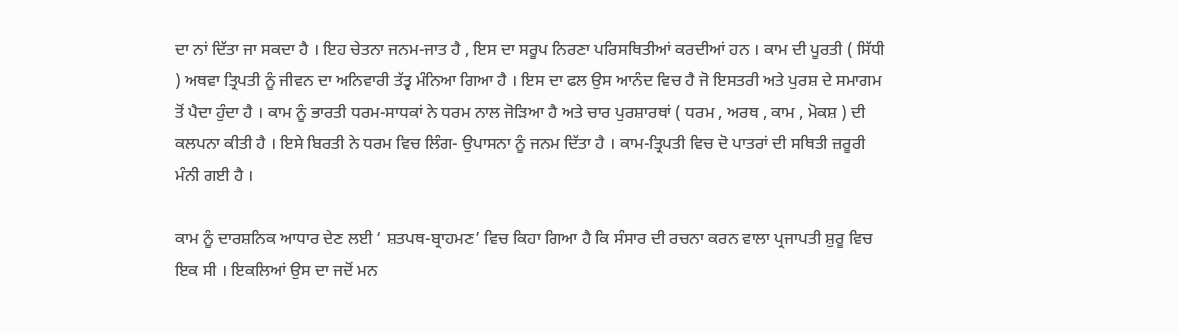ਦਾ ਨਾਂ ਦਿੱਤਾ ਜਾ ਸਕਦਾ ਹੈ । ਇਹ ਚੇਤਨਾ ਜਨਮ-ਜਾਤ ਹੈ , ਇਸ ਦਾ ਸਰੂਪ ਨਿਰਣਾ ਪਰਿਸਥਿਤੀਆਂ ਕਰਦੀਆਂ ਹਨ । ਕਾਮ ਦੀ ਪੂਰਤੀ ( ਸਿੱਧੀ ) ਅਥਵਾ ਤ੍ਰਿਪਤੀ ਨੂੰ ਜੀਵਨ ਦਾ ਅਨਿਵਾਰੀ ਤੱਤ੍ਵ ਮੰਨਿਆ ਗਿਆ ਹੈ । ਇਸ ਦਾ ਫਲ ਉਸ ਆਨੰਦ ਵਿਚ ਹੈ ਜੋ ਇਸਤਰੀ ਅਤੇ ਪੁਰਸ਼ ਦੇ ਸਮਾਗਮ ਤੋਂ ਪੈਦਾ ਹੁੰਦਾ ਹੈ । ਕਾਮ ਨੂੰ ਭਾਰਤੀ ਧਰਮ-ਸਾਧਕਾਂ ਨੇ ਧਰਮ ਨਾਲ ਜੋੜਿਆ ਹੈ ਅਤੇ ਚਾਰ ਪੁਰਸ਼ਾਰਥਾਂ ( ਧਰਮ , ਅਰਥ , ਕਾਮ , ਮੋਕਸ਼ ) ਦੀ ਕਲਪਨਾ ਕੀਤੀ ਹੈ । ਇਸੇ ਬਿਰਤੀ ਨੇ ਧਰਮ ਵਿਚ ਲਿੰਗ- ਉਪਾਸਨਾ ਨੂੰ ਜਨਮ ਦਿੱਤਾ ਹੈ । ਕਾਮ-ਤ੍ਰਿਪਤੀ ਵਿਚ ਦੋ ਪਾਤਰਾਂ ਦੀ ਸਥਿਤੀ ਜ਼ਰੂਰੀ ਮੰਨੀ ਗਈ ਹੈ ।

ਕਾਮ ਨੂੰ ਦਾਰਸ਼ਨਿਕ ਆਧਾਰ ਦੇਣ ਲਈ ‘ ਸ਼ਤਪਥ-ਬ੍ਰਾਹਮਣ’ ਵਿਚ ਕਿਹਾ ਗਿਆ ਹੈ ਕਿ ਸੰਸਾਰ ਦੀ ਰਚਨਾ ਕਰਨ ਵਾਲਾ ਪ੍ਰਜਾਪਤੀ ਸ਼ੁਰੂ ਵਿਚ ਇਕ ਸੀ । ਇਕਲਿਆਂ ਉਸ ਦਾ ਜਦੋਂ ਮਨ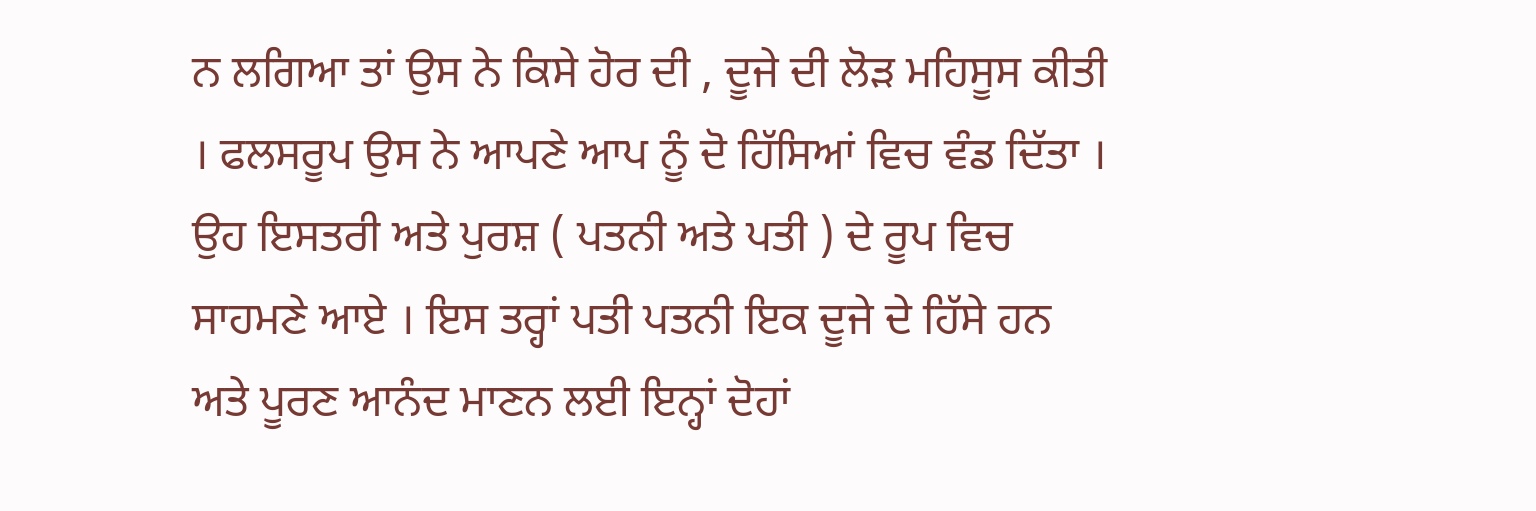ਨ ਲਗਿਆ ਤਾਂ ਉਸ ਨੇ ਕਿਸੇ ਹੋਰ ਦੀ , ਦੂਜੇ ਦੀ ਲੋੜ ਮਹਿਸੂਸ ਕੀਤੀ । ਫਲਸਰੂਪ ਉਸ ਨੇ ਆਪਣੇ ਆਪ ਨੂੰ ਦੋ ਹਿੱਸਿਆਂ ਵਿਚ ਵੰਡ ਦਿੱਤਾ । ਉਹ ਇਸਤਰੀ ਅਤੇ ਪੁਰਸ਼ ( ਪਤਨੀ ਅਤੇ ਪਤੀ ) ਦੇ ਰੂਪ ਵਿਚ ਸਾਹਮਣੇ ਆਏ । ਇਸ ਤਰ੍ਹਾਂ ਪਤੀ ਪਤਨੀ ਇਕ ਦੂਜੇ ਦੇ ਹਿੱਸੇ ਹਨ ਅਤੇ ਪੂਰਣ ਆਨੰਦ ਮਾਣਨ ਲਈ ਇਨ੍ਹਾਂ ਦੋਹਾਂ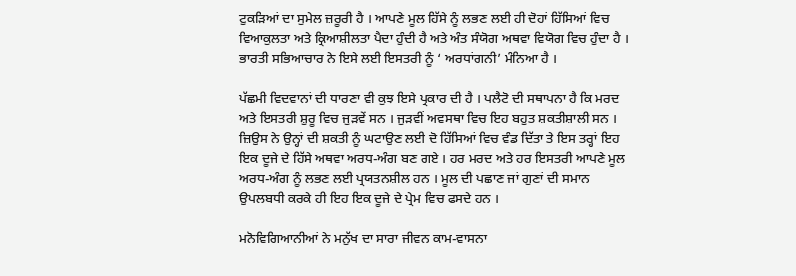ਟੁਕੜਿਆਂ ਦਾ ਸੁਮੇਲ ਜ਼ਰੂਰੀ ਹੈ । ਆਪਣੇ ਮੂਲ ਹਿੱਸੇ ਨੂੰ ਲਭਣ ਲਈ ਹੀ ਦੋਹਾਂ ਹਿੱਸਿਆਂ ਵਿਚ ਵਿਆਕੁਲਤਾ ਅਤੇ ਕ੍ਰਿਆਸ਼ੀਲਤਾ ਪੈਦਾ ਹੁੰਦੀ ਹੈ ਅਤੇ ਅੰਤ ਸੰਯੋਗ ਅਥਵਾ ਵਿਯੋਗ ਵਿਚ ਹੁੰਦਾ ਹੈ । ਭਾਰਤੀ ਸਭਿਆਚਾਰ ਨੇ ਇਸੇ ਲਈ ਇਸਤਰੀ ਨੂੰ ‘ ਅਰਧਾਂਗਨੀ’ ਮੰਨਿਆ ਹੈ ।

ਪੱਛਮੀ ਵਿਦਵਾਨਾਂ ਦੀ ਧਾਰਣਾ ਵੀ ਕੁਝ ਇਸੇ ਪ੍ਰਕਾਰ ਦੀ ਹੈ । ਪਲੈਟੋ ਦੀ ਸਥਾਪਨਾ ਹੈ ਕਿ ਮਰਦ ਅਤੇ ਇਸਤਰੀ ਸ਼ੁਰੂ ਵਿਚ ਜੁੜਵੇਂ ਸਨ । ਜੁੜਵੀਂ ਅਵਸਥਾ ਵਿਚ ਇਹ ਬਹੁਤ ਸ਼ਕਤੀਸ਼ਾਲੀ ਸਨ । ਜ਼ਿਉਸ ਨੇ ਉਨ੍ਹਾਂ ਦੀ ਸ਼ਕਤੀ ਨੂੰ ਘਟਾਉਣ ਲਈ ਦੋ ਹਿੱਸਿਆਂ ਵਿਚ ਵੰਡ ਦਿੱਤਾ ਤੇ ਇਸ ਤਰ੍ਹਾਂ ਇਹ ਇਕ ਦੂਜੇ ਦੇ ਹਿੱਸੇ ਅਥਵਾ ਅਰਧ-ਅੰਗ ਬਣ ਗਏ । ਹਰ ਮਰਦ ਅਤੇ ਹਰ ਇਸਤਰੀ ਆਪਣੇ ਮੂਲ ਅਰਧ-ਅੰਗ ਨੂੰ ਲਭਣ ਲਈ ਪ੍ਰਯਤਨਸ਼ੀਲ ਹਨ । ਮੂਲ ਦੀ ਪਛਾਣ ਜਾਂ ਗੁਣਾਂ ਦੀ ਸਮਾਨ ਉਪਲਬਧੀ ਕਰਕੇ ਹੀ ਇਹ ਇਕ ਦੂਜੇ ਦੇ ਪ੍ਰੇਮ ਵਿਚ ਫਸਦੇ ਹਨ ।

ਮਨੋਵਿਗਿਆਨੀਆਂ ਨੇ ਮਨੁੱਖ ਦਾ ਸਾਰਾ ਜੀਵਨ ਕਾਮ-ਵਾਸਨਾ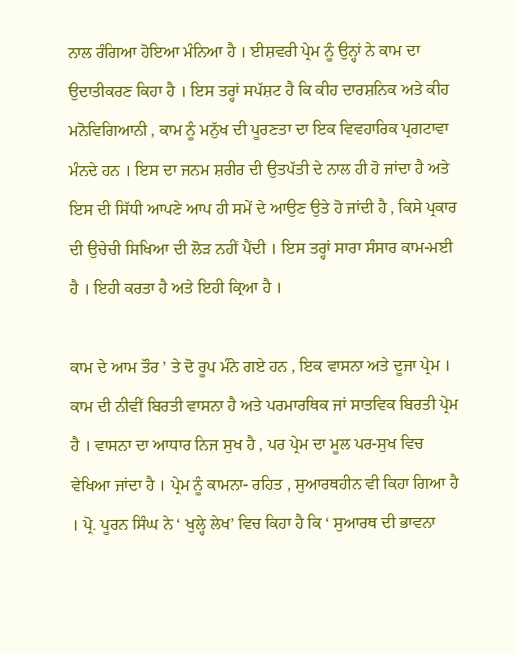ਨਾਲ ਰੰਗਿਆ ਹੋਇਆ ਮੰਨਿਆ ਹੈ । ਈਸ਼ਵਰੀ ਪ੍ਰੇਮ ਨੂੰ ਉਨ੍ਹਾਂ ਨੇ ਕਾਮ ਦਾ ਉਦਾਤੀਕਰਣ ਕਿਹਾ ਹੈ । ਇਸ ਤਰ੍ਹਾਂ ਸਪੱਸ਼ਟ ਹੈ ਕਿ ਕੀਹ ਦਾਰਸ਼ਨਿਕ ਅਤੇ ਕੀਹ ਮਨੋਵਿਗਿਆਨੀ , ਕਾਮ ਨੂੰ ਮਨੁੱਖ ਦੀ ਪੂਰਣਤਾ ਦਾ ਇਕ ਵਿਵਹਾਰਿਕ ਪ੍ਰਗਟਾਵਾ ਮੰਨਦੇ ਹਨ । ਇਸ ਦਾ ਜਨਮ ਸ਼ਰੀਰ ਦੀ ਉਤਪੱਤੀ ਦੇ ਨਾਲ ਹੀ ਹੋ ਜਾਂਦਾ ਹੈ ਅਤੇ ਇਸ ਦੀ ਸਿੱਧੀ ਆਪਣੇ ਆਪ ਹੀ ਸਮੇਂ ਦੇ ਆਉਣ ਉਤੇ ਹੋ ਜਾਂਦੀ ਹੈ , ਕਿਸੇ ਪ੍ਰਕਾਰ ਦੀ ਉਚੇਚੀ ਸਿਖਿਆ ਦੀ ਲੋੜ ਨਹੀਂ ਪੈਂਦੀ । ਇਸ ਤਰ੍ਹਾਂ ਸਾਰਾ ਸੰਸਾਰ ਕਾਮ-ਮਈ ਹੈ । ਇਹੀ ਕਰਤਾ ਹੈ ਅਤੇ ਇਹੀ ਕ੍ਰਿਆ ਹੈ ।

ਕਾਮ ਦੇ ਆਮ ਤੌਰ ’ ਤੇ ਦੋ ਰੂਪ ਮੰਨੇ ਗਏ ਹਨ , ਇਕ ਵਾਸਨਾ ਅਤੇ ਦੂਜਾ ਪ੍ਰੇਮ । ਕਾਮ ਦੀ ਨੀਵੀਂ ਬਿਰਤੀ ਵਾਸਨਾ ਹੈ ਅਤੇ ਪਰਮਾਰਥਿਕ ਜਾਂ ਸਾਤਵਿਕ ਬਿਰਤੀ ਪ੍ਰੇਮ ਹੈ । ਵਾਸਨਾ ਦਾ ਆਧਾਰ ਨਿਜ ਸੁਖ ਹੈ , ਪਰ ਪ੍ਰੇਮ ਦਾ ਮੂਲ ਪਰ-ਸੁਖ ਵਿਚ ਵੇਖਿਆ ਜਾਂਦਾ ਹੈ । ਪ੍ਰੇਮ ਨੂੰ ਕਾਮਨਾ- ਰਹਿਤ , ਸੁਆਰਥਹੀਨ ਵੀ ਕਿਹਾ ਗਿਆ ਹੈ । ਪ੍ਰੋ. ਪੂਰਨ ਸਿੰਘ ਨੇ ‘ ਖੁਲ੍ਹੇ ਲੇਖ’ ਵਿਚ ਕਿਹਾ ਹੈ ਕਿ ‘ ਸੁਆਰਥ ਦੀ ਭਾਵਨਾ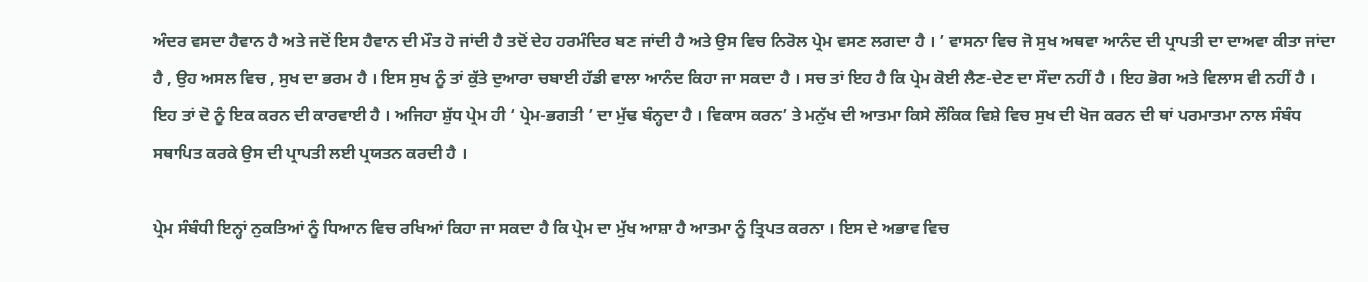ਅੰਦਰ ਵਸਦਾ ਹੈਵਾਨ ਹੈ ਅਤੇ ਜਦੋਂ ਇਸ ਹੈਵਾਨ ਦੀ ਮੌਤ ਹੋ ਜਾਂਦੀ ਹੈ ਤਦੋਂ ਦੇਹ ਹਰਮੰਦਿਰ ਬਣ ਜਾਂਦੀ ਹੈ ਅਤੇ ਉਸ ਵਿਚ ਨਿਰੋਲ ਪ੍ਰੇਮ ਵਸਣ ਲਗਦਾ ਹੈ । ’ ਵਾਸਨਾ ਵਿਚ ਜੋ ਸੁਖ ਅਥਵਾ ਆਨੰਦ ਦੀ ਪ੍ਰਾਪਤੀ ਦਾ ਦਾਅਵਾ ਕੀਤਾ ਜਾਂਦਾ ਹੈ , ਉਹ ਅਸਲ ਵਿਚ , ਸੁਖ ਦਾ ਭਰਮ ਹੈ । ਇਸ ਸੁਖ ਨੂੰ ਤਾਂ ਕੁੱਤੇ ਦੁਆਰਾ ਚਬਾਈ ਹੱਡੀ ਵਾਲਾ ਆਨੰਦ ਕਿਹਾ ਜਾ ਸਕਦਾ ਹੈ । ਸਚ ਤਾਂ ਇਹ ਹੈ ਕਿ ਪ੍ਰੇਮ ਕੋਈ ਲੈਣ-ਦੇਣ ਦਾ ਸੌਦਾ ਨਹੀਂ ਹੈ । ਇਹ ਭੋਗ ਅਤੇ ਵਿਲਾਸ ਵੀ ਨਹੀਂ ਹੈ । ਇਹ ਤਾਂ ਦੋ ਨੂੰ ਇਕ ਕਰਨ ਦੀ ਕਾਰਵਾਈ ਹੈ । ਅਜਿਹਾ ਸ਼ੁੱਧ ਪ੍ਰੇਮ ਹੀ ‘ ਪ੍ਰੇਮ-ਭਗਤੀ ’ ਦਾ ਮੁੱਢ ਬੰਨ੍ਹਦਾ ਹੈ । ਵਿਕਾਸ ਕਰਨ’ ਤੇ ਮਨੁੱਖ ਦੀ ਆਤਮਾ ਕਿਸੇ ਲੌਕਿਕ ਵਿਸ਼ੇ ਵਿਚ ਸੁਖ ਦੀ ਖੋਜ ਕਰਨ ਦੀ ਥਾਂ ਪਰਮਾਤਮਾ ਨਾਲ ਸੰਬੰਧ ਸਥਾਪਿਤ ਕਰਕੇ ਉਸ ਦੀ ਪ੍ਰਾਪਤੀ ਲਈ ਪ੍ਰਯਤਨ ਕਰਦੀ ਹੈ ।

ਪ੍ਰੇਮ ਸੰਬੰਧੀ ਇਨ੍ਹਾਂ ਨੁਕਤਿਆਂ ਨੂੰ ਧਿਆਨ ਵਿਚ ਰਖਿਆਂ ਕਿਹਾ ਜਾ ਸਕਦਾ ਹੈ ਕਿ ਪ੍ਰੇਮ ਦਾ ਮੁੱਖ ਆਸ਼ਾ ਹੈ ਆਤਮਾ ਨੂੰ ਤ੍ਰਿਪਤ ਕਰਨਾ । ਇਸ ਦੇ ਅਭਾਵ ਵਿਚ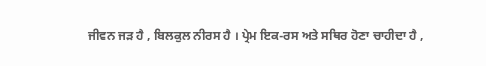ਜੀਵਨ ਜੜ ਹੈ , ਬਿਲਕੁਲ ਨੀਰਸ ਹੈ । ਪ੍ਰੇਮ ਇਕ-ਰਸ ਅਤੇ ਸਥਿਰ ਹੋਣਾ ਚਾਹੀਦਾ ਹੈ ,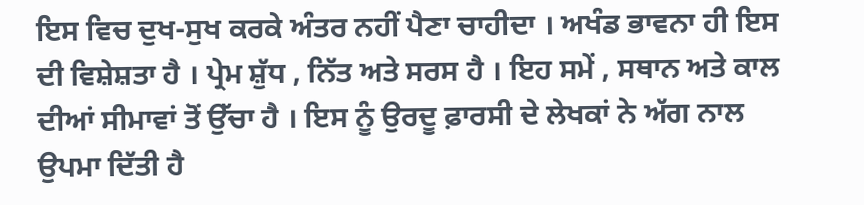ਇਸ ਵਿਚ ਦੁਖ-ਸੁਖ ਕਰਕੇ ਅੰਤਰ ਨਹੀਂ ਪੈਣਾ ਚਾਹੀਦਾ । ਅਖੰਡ ਭਾਵਨਾ ਹੀ ਇਸ ਦੀ ਵਿਸ਼ੇਸ਼ਤਾ ਹੈ । ਪ੍ਰੇਮ ਸ਼ੁੱਧ , ਨਿੱਤ ਅਤੇ ਸਰਸ ਹੈ । ਇਹ ਸਮੇਂ , ਸਥਾਨ ਅਤੇ ਕਾਲ ਦੀਆਂ ਸੀਮਾਵਾਂ ਤੋਂ ਉੱਚਾ ਹੈ । ਇਸ ਨੂੰ ਉਰਦੂ ਫ਼ਾਰਸੀ ਦੇ ਲੇਖਕਾਂ ਨੇ ਅੱਗ ਨਾਲ ਉਪਮਾ ਦਿੱਤੀ ਹੈ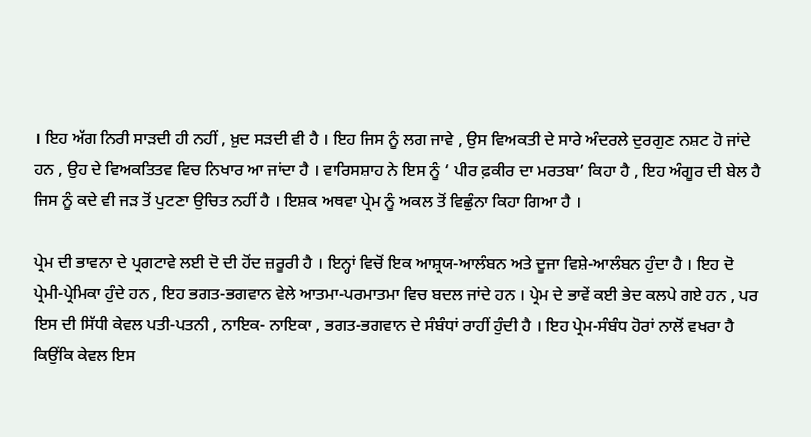। ਇਹ ਅੱਗ ਨਿਰੀ ਸਾੜਦੀ ਹੀ ਨਹੀਂ , ਖ਼ੁਦ ਸੜਦੀ ਵੀ ਹੈ । ਇਹ ਜਿਸ ਨੂੰ ਲਗ ਜਾਵੇ , ਉਸ ਵਿਅਕਤੀ ਦੇ ਸਾਰੇ ਅੰਦਰਲੇ ਦੁਰਗੁਣ ਨਸ਼ਟ ਹੋ ਜਾਂਦੇ ਹਨ , ਉਹ ਦੇ ਵਿਅਕਤਿਤਵ ਵਿਚ ਨਿਖਾਰ ਆ ਜਾਂਦਾ ਹੈ । ਵਾਰਿਸਸ਼ਾਹ ਨੇ ਇਸ ਨੂੰ ‘ ਪੀਰ ਫ਼ਕੀਰ ਦਾ ਮਰਤਬਾ’ ਕਿਹਾ ਹੈ , ਇਹ ਅੰਗੂਰ ਦੀ ਬੇਲ ਹੈ ਜਿਸ ਨੂੰ ਕਦੇ ਵੀ ਜੜ ਤੋਂ ਪੁਟਣਾ ਉਚਿਤ ਨਹੀਂ ਹੈ । ਇਸ਼ਕ ਅਥਵਾ ਪ੍ਰੇਮ ਨੂੰ ਅਕਲ ਤੋਂ ਵਿਛੁੰਨਾ ਕਿਹਾ ਗਿਆ ਹੈ ।

ਪ੍ਰੇਮ ਦੀ ਭਾਵਨਾ ਦੇ ਪ੍ਰਗਟਾਵੇ ਲਈ ਦੋ ਦੀ ਹੋਂਦ ਜ਼ਰੂਰੀ ਹੈ । ਇਨ੍ਹਾਂ ਵਿਚੋਂ ਇਕ ਆਸ਼੍ਰਯ-ਆਲੰਬਨ ਅਤੇ ਦੂਜਾ ਵਿਸ਼ੇ-ਆਲੰਬਨ ਹੁੰਦਾ ਹੈ । ਇਹ ਦੋ ਪ੍ਰੇਮੀ-ਪ੍ਰੇਮਿਕਾ ਹੁੰਦੇ ਹਨ , ਇਹ ਭਗਤ-ਭਗਵਾਨ ਵੇਲੇ ਆਤਮਾ-ਪਰਮਾਤਮਾ ਵਿਚ ਬਦਲ ਜਾਂਦੇ ਹਨ । ਪ੍ਰੇਮ ਦੇ ਭਾਵੇਂ ਕਈ ਭੇਦ ਕਲਪੇ ਗਏ ਹਨ , ਪਰ ਇਸ ਦੀ ਸਿੱਧੀ ਕੇਵਲ ਪਤੀ-ਪਤਨੀ , ਨਾਇਕ- ਨਾਇਕਾ , ਭਗਤ-ਭਗਵਾਨ ਦੇ ਸੰਬੰਧਾਂ ਰਾਹੀਂ ਹੁੰਦੀ ਹੈ । ਇਹ ਪ੍ਰੇਮ-ਸੰਬੰਧ ਹੋਰਾਂ ਨਾਲੋਂ ਵਖਰਾ ਹੈ ਕਿਉਂਕਿ ਕੇਵਲ ਇਸ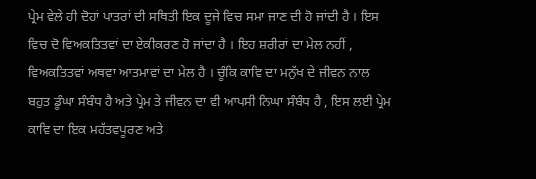ਪ੍ਰੇਮ ਵੇਲੇ ਹੀ ਦੋਹਾਂ ਪਾਤਰਾਂ ਦੀ ਸਥਿਤੀ ਇਕ ਦੂਜੇ ਵਿਚ ਸਮਾ ਜਾਣ ਦੀ ਹੋ ਜਾਂਦੀ ਹੈ । ਇਸ ਵਿਚ ਦੋ ਵਿਅਕਤਿਤਵਾਂ ਦਾ ਏਕੀਕਰਣ ਹੋ ਜਾਂਦਾ ਹੈ । ਇਹ ਸ਼ਰੀਰਾਂ ਦਾ ਮੇਲ ਨਹੀਂ , ਵਿਅਕਤਿਤਵਾਂ ਅਥਵਾ ਆਤਮਾਵਾਂ ਦਾ ਮੇਲ ਹੈ । ਚੂੰਕਿ ਕਾਵਿ ਦਾ ਮਨੁੱਖ ਦੇ ਜੀਵਨ ਨਾਲ ਬਹੁਤ ਡੂੰਘਾ ਸੰਬੰਧ ਹੈ ਅਤੇ ਪ੍ਰੇਮ ਤੇ ਜੀਵਨ ਦਾ ਵੀ ਆਪਸੀ ਨਿਘਾ ਸੰਬੰਧ ਹੈ , ਇਸ ਲਈ ਪ੍ਰੇਮ ਕਾਵਿ ਦਾ ਇਕ ਮਹੱਤਵਪੂਰਣ ਅਤੇ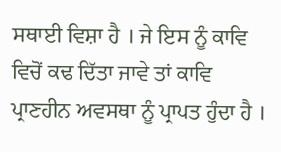ਸਥਾਈ ਵਿਸ਼ਾ ਹੈ । ਜੇ ਇਸ ਨੂੰ ਕਾਵਿ ਵਿਚੋਂ ਕਢ ਦਿੱਤਾ ਜਾਵੇ ਤਾਂ ਕਾਵਿ ਪ੍ਰਾਣਹੀਨ ਅਵਸਥਾ ਨੂੰ ਪ੍ਰਾਪਤ ਹੁੰਦਾ ਹੈ ।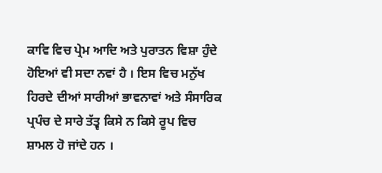ਕਾਵਿ ਵਿਚ ਪ੍ਰੇਮ ਆਦਿ ਅਤੇ ਪੁਰਾਤਨ ਵਿਸ਼ਾ ਹੁੰਦੇ ਹੋਇਆਂ ਵੀ ਸਦਾ ਨਵਾਂ ਹੈ । ਇਸ ਵਿਚ ਮਨੁੱਖ ਹਿਰਦੇ ਦੀਆਂ ਸਾਰੀਆਂ ਭਾਵਨਾਵਾਂ ਅਤੇ ਸੰਸਾਰਿਕ ਪ੍ਰਪੰਚ ਦੇ ਸਾਰੇ ਤੱਤ੍ਵ ਕਿਸੇ ਨ ਕਿਸੇ ਰੂਪ ਵਿਚ ਸ਼ਾਮਲ ਹੋ ਜਾਂਦੇ ਹਨ ।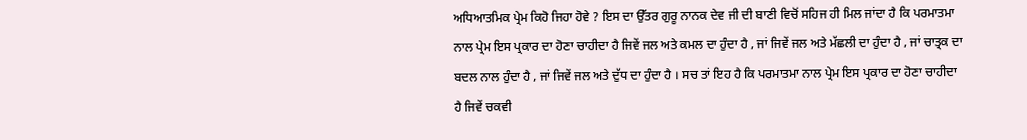ਅਧਿਆਤਮਿਕ ਪ੍ਰੇਮ ਕਿਹੋ ਜਿਹਾ ਹੋਵੇ ? ਇਸ ਦਾ ਉੱਤਰ ਗੁਰੂ ਨਾਨਕ ਦੇਵ ਜੀ ਦੀ ਬਾਣੀ ਵਿਚੋਂ ਸਹਿਜ ਹੀ ਮਿਲ ਜਾਂਦਾ ਹੈ ਕਿ ਪਰਮਾਤਮਾ ਨਾਲ ਪ੍ਰੇਮ ਇਸ ਪ੍ਰਕਾਰ ਦਾ ਹੋਣਾ ਚਾਹੀਦਾ ਹੈ ਜਿਵੇਂ ਜਲ ਅਤੇ ਕਮਲ ਦਾ ਹੁੰਦਾ ਹੈ , ਜਾਂ ਜਿਵੇਂ ਜਲ ਅਤੇ ਮੱਛਲੀ ਦਾ ਹੁੰਦਾ ਹੈ , ਜਾਂ ਚਾਤ੍ਰਕ ਦਾ ਬਦਲ ਨਾਲ ਹੁੰਦਾ ਹੈ , ਜਾਂ ਜਿਵੇਂ ਜਲ ਅਤੇ ਦੁੱਧ ਦਾ ਹੁੰਦਾ ਹੈ । ਸਚ ਤਾਂ ਇਹ ਹੈ ਕਿ ਪਰਮਾਤਮਾ ਨਾਲ ਪ੍ਰੇਮ ਇਸ ਪ੍ਰਕਾਰ ਦਾ ਹੋਣਾ ਚਾਹੀਦਾ ਹੈ ਜਿਵੇਂ ਚਕਵੀ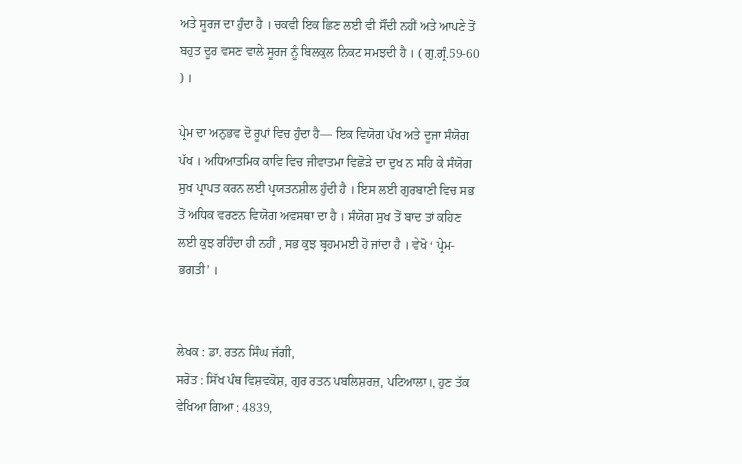ਅਤੇ ਸੂਰਜ ਦਾ ਹੁੰਦਾ ਹੈ । ਚਕਵੀ ਇਕ ਛਿਣ ਲਈ ਵੀ ਸੌਂਦੀ ਨਹੀਂ ਅਤੇ ਆਪਣੇ ਤੋਂ ਬਹੁਤ ਦੂਰ ਵਸਣ ਵਾਲੇ ਸੂਰਜ ਨੂੰ ਬਿਲਕੁਲ ਨਿਕਟ ਸਮਝਦੀ ਹੈ । ( ਗੁ.ਗ੍ਰੰ.59-60 ) ।

ਪ੍ਰੇਮ ਦਾ ਅਨੁਭਵ ਦੋ ਰੂਪਾਂ ਵਿਚ ਹੁੰਦਾ ਹੈ— ਇਕ ਵਿਯੋਗ ਪੱਖ ਅਤੇ ਦੂਜਾ ਸੰਯੋਗ ਪੱਖ । ਅਧਿਆਤਮਿਕ ਕਾਵਿ ਵਿਚ ਜੀਵਾਤਮਾ ਵਿਛੋੜੇ ਦਾ ਦੁਖ ਨ ਸਹਿ ਕੇ ਸੰਯੋਗ ਸੁਖ ਪ੍ਰਾਪਤ ਕਰਨ ਲਈ ਪ੍ਰਯਤਨਸ਼ੀਲ ਹੁੰਦੀ ਹੈ । ਇਸ ਲਈ ਗੁਰਬਾਣੀ ਵਿਚ ਸਭ ਤੋਂ ਅਧਿਕ ਵਰਣਨ ਵਿਯੋਗ ਅਵਸਥਾ ਦਾ ਹੈ । ਸੰਯੋਗ ਸੁਖ ਤੋਂ ਬਾਦ ਤਾਂ ਕਹਿਣ ਲਈ ਕੁਝ ਰਹਿੰਦਾ ਹੀ ਨਹੀਂ , ਸਭ ਕੁਝ ਬ੍ਰਹਮਮਈ ਹੋ ਜਾਂਦਾ ਹੈ । ਵੇਖੋ ‘ ਪ੍ਰੇਮ- ਭਗਤੀ’ ।


ਲੇਖਕ : ਡਾ. ਰਤਨ ਸਿੰਘ ਜੱਗੀ,
ਸਰੋਤ : ਸਿੱਖ ਪੰਥ ਵਿਸ਼ਵਕੋਸ਼, ਗੁਰ ਰਤਨ ਪਬਲਿਸ਼ਰਜ਼, ਪਟਿਆਲਾ।, ਹੁਣ ਤੱਕ ਵੇਖਿਆ ਗਿਆ : 4839,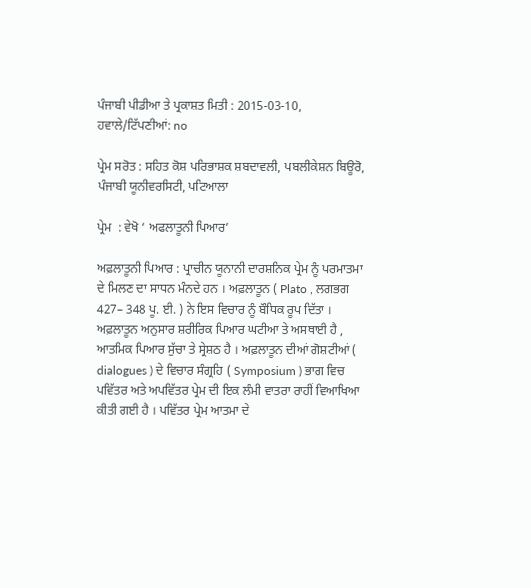ਪੰਜਾਬੀ ਪੀਡੀਆ ਤੇ ਪ੍ਰਕਾਸ਼ਤ ਮਿਤੀ : 2015-03-10, ਹਵਾਲੇ/ਟਿੱਪਣੀਆਂ: no

ਪ੍ਰੇਮ ਸਰੋਤ : ਸਹਿਤ ਕੋਸ਼ ਪਰਿਭਾਸ਼ਕ ਸ਼ਬਦਾਵਲੀ, ਪਬਲੀਕੇਸ਼ਨ ਬਿਊਰੋ, ਪੰਜਾਬੀ ਯੂਨੀਵਰਸਿਟੀ, ਪਟਿਆਲਾ

ਪ੍ਰੇਮ  : ਵੇਖੋ ‘ ਅਫਲਾਤੂਨੀ ਪਿਆਰ’

ਅਫ਼ਲਾਤੂਨੀ ਪਿਆਰ : ਪ੍ਰਾਚੀਨ ਯੂਨਾਨੀ ਦਾਰਸ਼ਨਿਕ ਪ੍ਰੇਮ ਨੂੰ ਪਰਮਾਤਮਾ ਦੇ ਮਿਲਣ ਦਾ ਸਾਧਨ ਮੰਨਦੇ ਹਨ । ਅਫ਼ਲਾਤੂਨ ( Plato , ਲਗਭਗ 427– 348 ਪੂ. ਈ. ) ਨੇ ਇਸ ਵਿਚਾਰ ਨੂੰ ਬੌਧਿਕ ਰੂਪ ਦਿੱਤਾ । ਅਫ਼ਲਾਤੂਨ ਅਨੁਸਾਰ ਸ਼ਰੀਰਿਕ ਪਿਆਰ ਘਟੀਆ ਤੇ ਅਸਥਾਈ ਹੈ , ਆਤਮਿਕ ਪਿਆਰ ਸੁੱਚਾ ਤੇ ਸ੍ਰੇਸ਼ਠ ਹੈ । ਅਫ਼ਲਾਤੂਨ ਦੀਆਂ ਗੋਸ਼ਟੀਆਂ ( dialogues ) ਦੇ ਵਿਚਾਰ ਸੰਗ੍ਰਹਿ ( Symposium ) ਭਾਗ ਵਿਚ ਪਵਿੱਤਰ ਅਤੇ ਅਪਵਿੱਤਰ ਪ੍ਰੇਮ ਦੀ ਇਕ ਲੰਮੀ ਵਾਤਰਾ ਰਾਹੀਂ ਵਿਆਖਿਆ ਕੀਤੀ ਗਈ ਹੈ । ਪਵਿੱਤਰ ਪ੍ਰੇਮ ਆਤਮਾ ਦੇ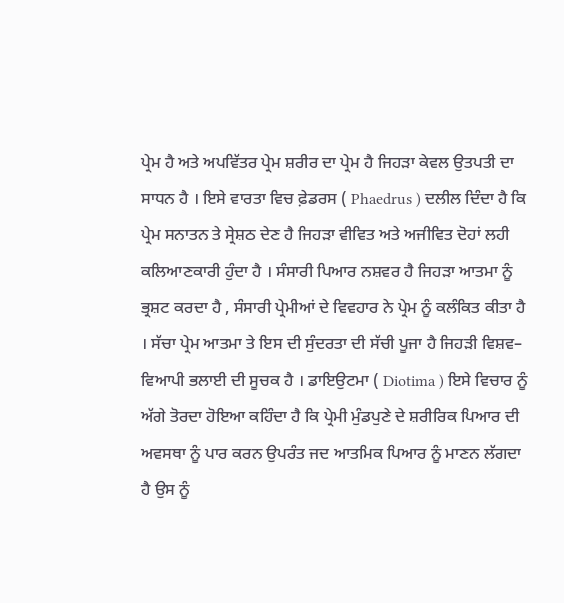ਪ੍ਰੇਮ ਹੈ ਅਤੇ ਅਪਵਿੱਤਰ ਪ੍ਰੇਮ ਸ਼ਰੀਰ ਦਾ ਪ੍ਰੇਮ ਹੈ ਜਿਹੜਾ ਕੇਵਲ ਉਤਪਤੀ ਦਾ ਸਾਧਨ ਹੈ । ਇਸੇ ਵਾਰਤਾ ਵਿਚ ਫ਼ੇਡਰਸ ( Phaedrus ) ਦਲੀਲ ਦਿੰਦਾ ਹੈ ਕਿ ਪ੍ਰੇਮ ਸਨਾਤਨ ਤੇ ਸ੍ਰੇਸ਼ਠ ਦੇਣ ਹੈ ਜਿਹੜਾ ਵੀਵਿਤ ਅਤੇ ਅਜੀਵਿਤ ਦੋਹਾਂ ਲਹੀ ਕਲਿਆਣਕਾਰੀ ਹੁੰਦਾ ਹੈ । ਸੰਸਾਰੀ ਪਿਆਰ ਨਸ਼ਵਰ ਹੈ ਜਿਹੜਾ ਆਤਮਾ ਨੂੰ ਭ੍ਰਸ਼ਟ ਕਰਦਾ ਹੈ , ਸੰਸਾਰੀ ਪ੍ਰੇਮੀਆਂ ਦੇ ਵਿਵਹਾਰ ਨੇ ਪ੍ਰੇਮ ਨੂੰ ਕਲੰਕਿਤ ਕੀਤਾ ਹੈ । ਸੱਚਾ ਪ੍ਰੇਮ ਆਤਮਾ ਤੇ ਇਸ ਦੀ ਸੁੰਦਰਤਾ ਦੀ ਸੱਚੀ ਪੂਜਾ ਹੈ ਜਿਹੜੀ ਵਿਸ਼ਵ– ਵਿਆਪੀ ਭਲਾਈ ਦੀ ਸੂਚਕ ਹੈ । ਡਾਇਉਟਮਾ ( Diotima ) ਇਸੇ ਵਿਚਾਰ ਨੂੰ ਅੱਗੇ ਤੋਰਦਾ ਹੋਇਆ ਕਹਿੰਦਾ ਹੈ ਕਿ ਪ੍ਰੇਮੀ ਮੁੰਡਪੁਣੇ ਦੇ ਸ਼ਰੀਰਿਕ ਪਿਆਰ ਦੀ ਅਵਸਥਾ ਨੂੰ ਪਾਰ ਕਰਨ ਉਪਰੰਤ ਜਦ ਆਤਮਿਕ ਪਿਆਰ ਨੂੰ ਮਾਣਨ ਲੱਗਦਾ ਹੈ ਉਸ ਨੂੰ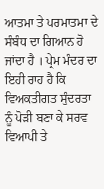ਆਤਮਾ ਤੇ ਪਰਮਾਤਮਾ ਦੇ ਸੰਬੰਧ ਦਾ ਗਿਆਨ ਹੋ ਜਾਂਦਾ ਹੈ । ਪ੍ਰੇਮ ਮੰਦਰ ਦਾ ਇਹੀ ਰਾਹ ਹੈ ਕਿ ਵਿਅਕਤੀਗਤ ਸੁੰਦਰਤਾ ਨੂੰ ਪੋੜੀ ਬਣਾ ਕੇ ਸਰਵ ਵਿਆਪੀ ਤੇ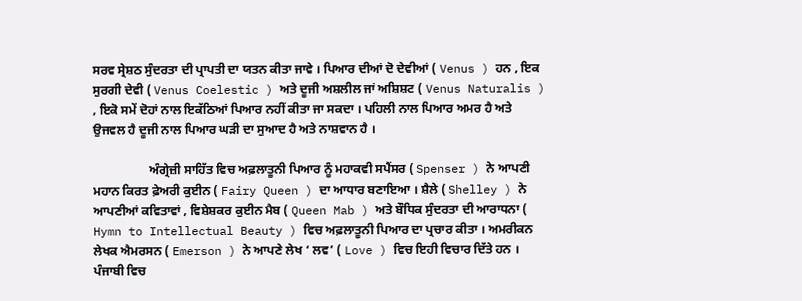ਸਰਵ ਸ੍ਰੇਸ਼ਠ ਸੁੰਦਰਤਾ ਦੀ ਪ੍ਰਾਪਤੀ ਦਾ ਯਤਨ ਕੀਤਾ ਜਾਵੇ । ਪਿਆਰ ਦੀਆਂ ਦੋ ਦੇਵੀਆਂ ( Venus ) ਹਨ , ਇਕ ਸੁਰਗੀ ਦੇਵੀ ( Venus Coelestic ) ਅਤੇ ਦੂਜੀ ਅਸ਼ਲੀਲ ਜਾਂ ਅਸ਼ਿਸ਼ਟ ( Venus Naturalis ) , ਇਕੋ ਸਮੇਂ ਦੋਹਾਂ ਨਾਲ ਇਕੱਠਿਆਂ ਪਿਆਰ ਨਹੀਂ ਕੀਤਾ ਜਾ ਸਕਦਾ । ਪਹਿਲੀ ਨਾਲ ਪਿਆਰ ਅਮਰ ਹੈ ਅਤੇ ਉਜਵਲ ਹੈ ਦੂਜੀ ਨਾਲ ਪਿਆਰ ਘੜੀ ਦਾ ਸੁਆਦ ਹੈ ਅਤੇ ਨਾਸ਼ਵਾਨ ਹੈ ।

                  ਅੰਗ੍ਰੇਜ਼ੀ ਸਾਹਿੱਤ ਵਿਚ ਅਫ਼ਲਾਤੂਨੀ ਪਿਆਰ ਨੂੰ ਮਹਾਕਵੀ ਸਪੈਂਸਰ ( Spenser ) ਨੇ ਆਪਣੀ ਮਹਾਨ ਕਿਰਤ ਫ਼ੇਅਰੀ ਕੁਈਨ ( Fairy Queen ) ਦਾ ਆਧਾਰ ਬਣਾਇਆ । ਸ਼ੈਲੇ ( Shelley ) ਨੇ ਆਪਣੀਆਂ ਕਵਿਤਾਵਾਂ , ਵਿਸ਼ੇਸ਼ਕਰ ਕੁਈਨ ਮੈਬ ( Queen Mab ) ਅਤੇ ਬੌਧਿਕ ਸੁੰਦਰਤਾ ਦੀ ਆਰਾਧਨਾ ( Hymn to Intellectual Beauty ) ਵਿਚ ਅਫ਼ਲਾਤੂਨੀ ਪਿਆਰ ਦਾ ਪ੍ਰਚਾਰ ਕੀਤਾ । ਅਮਰੀਕਨ ਲੇਖਕ ਐਮਰਸਨ ( Emerson ) ਨੇ ਆਪਣੇ ਲੇਖ ‘ ਲਵ’ ( Love ) ਵਿਚ ਇਹੀ ਵਿਚਾਰ ਦਿੱਤੇ ਹਨ । ਪੰਜਾਬੀ ਵਿਚ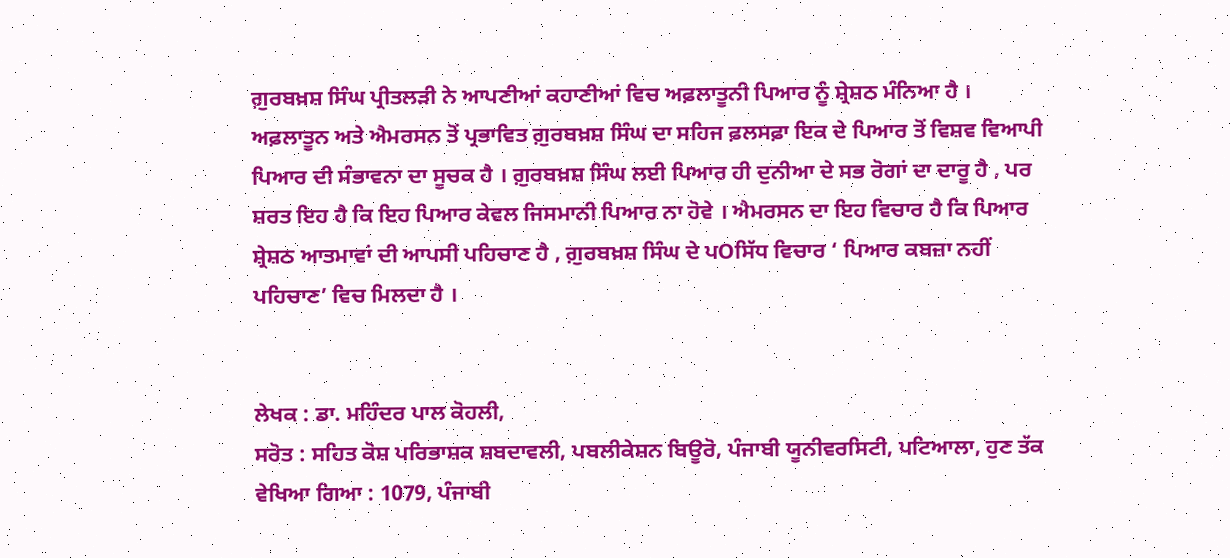ਗ਼ੁਰਬਖ਼ਸ਼ ਸਿੰਘ ਪ੍ਰੀਤਲੜੀ ਨੇ ਆਪਣੀਆਂ ਕਹਾਣੀਆਂ ਵਿਚ ਅਫ਼ਲਾਤੂਨੀ ਪਿਆਰ ਨੂੰ ਸ਼੍ਰੇਸ਼ਠ ਮੰਨਿਆ ਹੈ । ਅਫ਼ਲਾਤੂਨ ਅਤੇ ਐਮਰਸਨ ਤੋਂ ਪ੍ਰਭਾਵਿਤ ਗ਼ੁਰਬਖ਼ਸ਼ ਸਿੰਘ ਦਾ ਸਹਿਜ ਫ਼ਲਸਫ਼ਾ ਇਕ ਦੇ ਪਿਆਰ ਤੋਂ ਵਿਸ਼ਵ ਵਿਆਪੀ ਪਿਆਰ ਦੀ ਸੰਭਾਵਨਾ ਦਾ ਸੂਚਕ ਹੈ । ਗ਼ੁਰਬਖ਼ਸ਼ ਸਿੰਘ ਲਈ ਪਿਆਰ ਹੀ ਦੁਨੀਆ ਦੇ ਸਭ ਰੋਗਾਂ ਦਾ ਦਾਰੂ ਹੈ , ਪਰ ਸ਼ਰਤ ਇਹ ਹੈ ਕਿ ਇਹ ਪਿਆਰ ਕੇਵਲ ਜਿਸਮਾਨੀ ਪਿਆਰ ਨਾ ਹੋਵੇ । ਐਮਰਸਨ ਦਾ ਇਹ ਵਿਚਾਰ ਹੈ ਕਿ ਪਿਆਰ ਸ਼੍ਰੇਸ਼ਠ ਆਤਮਾਵਾਂ ਦੀ ਆਪਸੀ ਪਹਿਚਾਣ ਹੈ , ਗ਼ੁਰਬਖ਼ਸ਼ ਸਿੰਘ ਦੇ ਪOਸਿੱਧ ਵਿਚਾਰ ‘ ਪਿਆਰ ਕਬਜ਼ਾ ਨਹੀਂ ਪਹਿਚਾਣ’ ਵਿਚ ਮਿਲਦਾ ਹੈ ।


ਲੇਖਕ : ਡਾ. ਮਹਿੰਦਰ ਪਾਲ ਕੋਹਲੀ,
ਸਰੋਤ : ਸਹਿਤ ਕੋਸ਼ ਪਰਿਭਾਸ਼ਕ ਸ਼ਬਦਾਵਲੀ, ਪਬਲੀਕੇਸ਼ਨ ਬਿਊਰੋ, ਪੰਜਾਬੀ ਯੂਨੀਵਰਸਿਟੀ, ਪਟਿਆਲਾ, ਹੁਣ ਤੱਕ ਵੇਖਿਆ ਗਿਆ : 1079, ਪੰਜਾਬੀ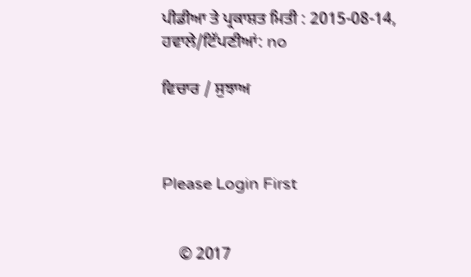ਪੀਡੀਆ ਤੇ ਪ੍ਰਕਾਸ਼ਤ ਮਿਤੀ : 2015-08-14, ਹਵਾਲੇ/ਟਿੱਪਣੀਆਂ: no

ਵਿਚਾਰ / ਸੁਝਾਅ



Please Login First


    © 2017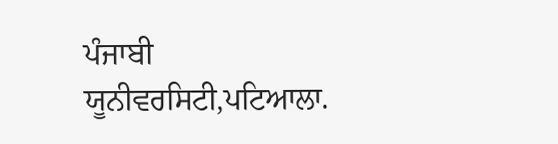ਪੰਜਾਬੀ ਯੂਨੀਵਰਸਿਟੀ,ਪਟਿਆਲਾ.